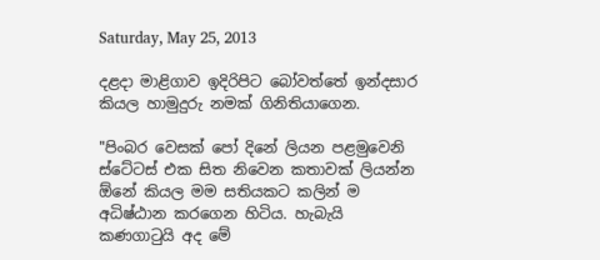Saturday, May 25, 2013

දළදා මාළිගාව ඉදිරිපිට බෝවත්තේ ඉන්දසාර කියල හාමුදුරු නමක් ගිනිතියාගෙන.

"පිංබර වෙසක් පෝ දිනේ ලියන පළමුවෙනි ස්ටේටස් එක සිත නිවෙන කතාවක් ලියන්න ඕනේ කියල මම සතියකට කලින් ම අධිෂ්ඨාන කරගෙන හිටිය. හැබැයි කණගාටුයි අද මේ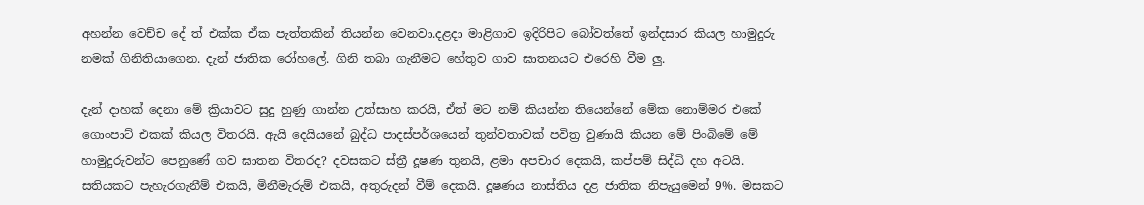අහන්න වෙච්ච දේ ත් එක්ක ඒක පැත්තකින් තියන්න වෙනවා.දළදා මාළිගාව ඉදිරිපිට බෝවත්තේ ඉන්දසාර කියල හාමුදුරු නමක් ගිනිතියාගෙන. දැන් ජාතික රෝහලේ. ගිනි තබා ගැනීමට හේතුව ගාව ඝාතනයට එරෙහි වීම ලු.

දැන් දාහක් දෙනා මේ ක්‍රියාවට සුදු හුණු ගාන්න උත්සාහ කරයි, ඒත් මට නම් කියන්න තියෙන්නේ මේක නොම්මර එකේ ගොංපාට් එකක් කියල විතරයි. ඇයි දෙයියනේ බුද්ධ පාදස්පර්ශයෙන් තුන්වතාවක් පවිත්‍ර වුණායි කියන මේ පිංබිමේ මේ හාමුදුරුවන්ට පෙනුණේ ගව ඝාතන විතරද? දවසකට ස්ත්‍රී දූෂණ තුනයි, ළමා අපචාර දෙකයි, කප්පම් සිද්ධි දහ අටයි. සතියකට පැහැරගැනීම් එකයි, මිනීමැරුම් එකයි, අතුරුදන් වීම් දෙකයි. දූෂණය නාස්තිය දළ ජාතික නිපැයුමෙන් 9%. මසකට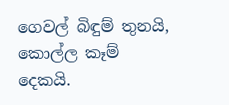ගෙවල් බිඳුම් තුනයි, කොල්ල කෑම් දෙකයි.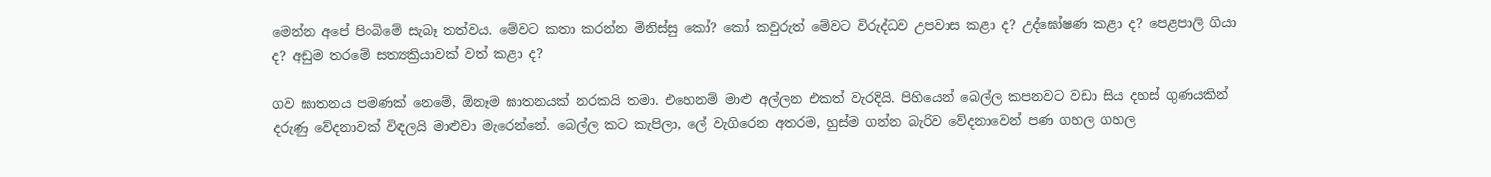මෙන්න අපේ පිංබිමේ සැබෑ තත්වය. මේවට කතා කරන්න මිනිස්සු කෝ? කෝ කවුරුත් මේවට විරුද්ධව උපවාස කළා ද? උද්ඝෝෂණ කළා ද? පෙළපාලි ගියා ද? අඩුම තරමේ සත්‍යක්‍රියාවක් වත් කළා ද?

ගව ඝාතනය පමණක් නෙමේ, ඕනෑම ඝාතනයක් නරකයි තමා. එහෙනම් මාළු අල්ලන එකත් වැරදියි. පිහියෙන් බෙල්ල කපනවට වඩා සිය දහස් ගුණයකින් දරුණු වේදනාවක් විඳලයි මාළුවා මැරෙන්නේ. බෙල්ල කට කැපිලා, ලේ වැගිරෙන අතරම, හුස්ම ගන්න බැරිව වේදනාවෙන් පණ ගහල ගහල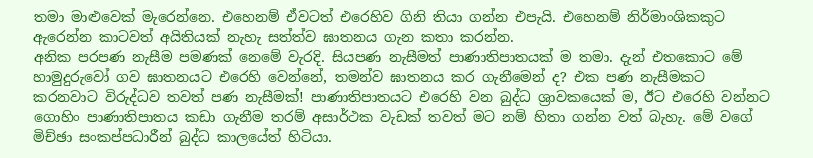තමා මාළුවෙක් මැරෙන්නෙ. එහෙනම් ඒවටත් එරෙහිව ගිනි තියා ගන්න එපැයි. එහෙනම් නිර්මාංශිකකුට ඇරෙන්න කාටවත් අයිතියක් නැහැ සත්ත්ව ඝාතනය ගැන කතා කරන්න.
අනික පරපණ නැසීම පමණක් නෙමේ වැරදි. සියපණ නැසීමත් පාණාතිපාතයක් ම තමා. දැන් එතකොට මේ හාමුදුරුවෝ ගව ඝාතනයට එරෙහි වෙන්නේ, තමන්ව ඝාතනය කර ගැනීමෙන් ද? එක පණ නැසීමකට කරනවාට විරුද්ධව තවත් පණ නැසීමක්! පාණාතිපාතයට එරෙහි වන බුද්ධ ශ්‍රාවකයෙක් ම, ඊට එරෙහි වන්නට ගොහිං පාණාතිපාතය කඩා ගැනීම තරම් අසාර්ථක වැඩක් තවත් මට නම් හිතා ගන්න වත් බැහැ. මේ වගේ මිච්ඡා සංකප්පධාරීන් බුද්ධ කාලයේත් හිටියා.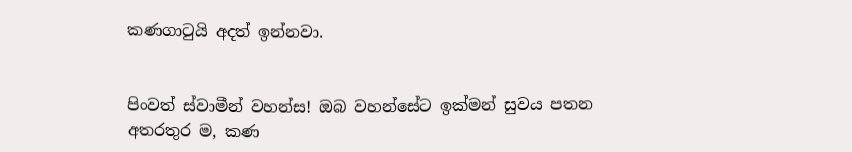කණගාටුයි අදත් ඉන්නවා.


පිංවත් ස්වාමීන් වහන්ස! ඔබ වහන්සේට ඉක්මන් සුවය පතන අතරතුර ම, කණ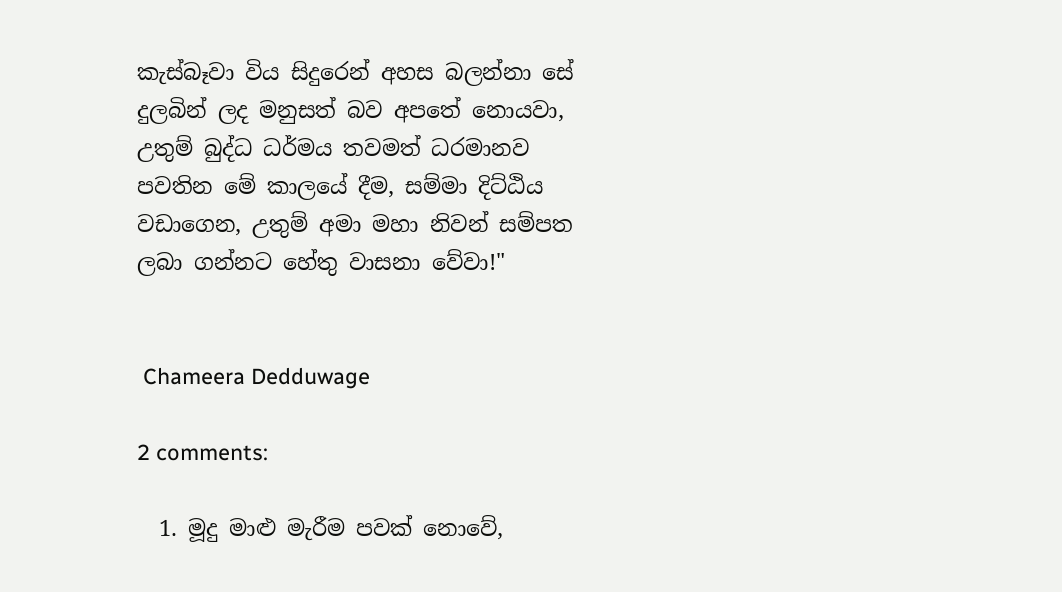කැස්බෑවා විය සිදුරෙන් අහස බලන්නා සේ දුලබින් ලද මනුසත් බව අපතේ නොයවා, උතුම් බුද්ධ ධර්මය තවමත් ධරමානව පවතින මේ කාලයේ දීම, සම්මා දිට්ඨිය වඩාගෙන, උතුම් අමා මහා නිවන් සම්පත ලබා ගන්නට හේතු වාසනා වේවා!"


 Chameera Dedduwage

2 comments:

  1. මූදු මාළු මැරීම පවක් නොවේ,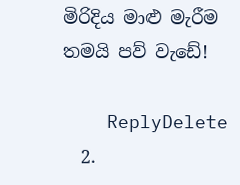මිරිදිය මාළු මැරීම තමයි පව් වැඩේ!

    ReplyDelete
  2.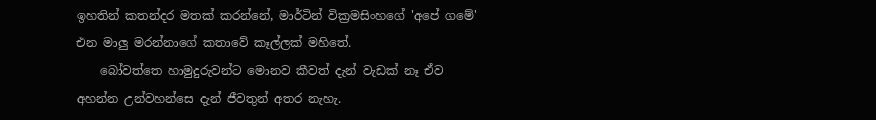ඉහතින් කතන්දර මතක් කරන්නේ, මාර්ටින් වික්‍රමසිංහගේ 'අපේ ගමේ' එන මාලු මරන්නාගේ කතාවේ කෑල්ලක් මහිතේ.
    බෝවත්තෙ හාමුදුරුවන්ට මොනව කීවත් දැන් වැඩක් නෑ ඒව අහන්න උන්වහන්සෙ දැන් ජීවතුන් අතර නැහැ.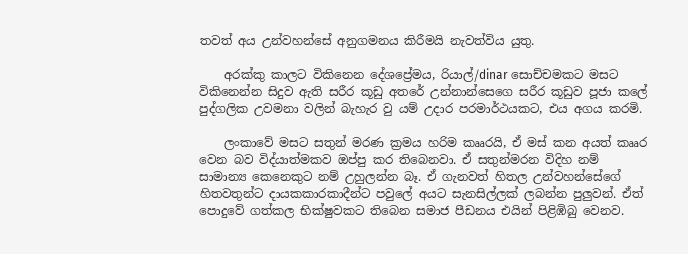තවත් අය උන්වහන්සේ අනුගමනය කිරීමයි නැවත්විය යුතු.

    අරක්කු කාලට විකිනෙන දේශප්‍රේමය, රියාල්/dinar සොච්චමකට මසට විකිනෙන්න සිදුව ඇති සරීර කූඩු අතරේ උන්නාන්සෙගෙ සරීර කූඩුව පූජා කලේ පුද්ගලික උවමනා වලින් බැහැර වු යම් උදාර පරමාර්ථයකට, එය අගය කරමි.

    ලංකාවේ මසට සතුන් මරණ ක්‍රමය හරිම කෲරයි, ඒ මස් කන අයත් කෲර වෙන බව විද්යාත්මකව ඔප්පු කර තිබෙනවා. ඒ සතුන්මරන විදිහ නම් සාමාන්‍ය කෙනෙකුට නම් උහුලන්න බෑ. ඒ ගැනවත් හිතල උන්වහන්සේගේ හිතවතුන්ට දායකකාරකාදීන්ට පවුලේ අයට සැනසිල්ලක් ලබන්න පුලුවන්. ඒත් පොදුවේ ගත්කල භික්ෂුවකට තිබෙන සමාජ පීඩනය එයින් පිළිඹිබු වෙනව.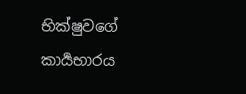භික්ෂුවගේ කාර්‍යභාරය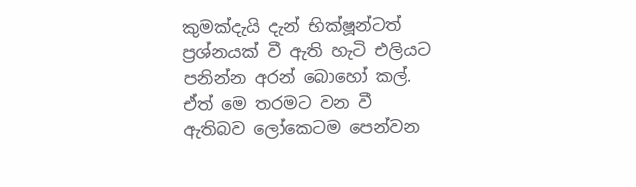කුමක්දැයි දැන් භික්ෂූන්ටත් ප්‍රශ්නයක් වී ඇති හැටි එලියට පනින්න අරන් බොහෝ කල්. ඒත් මෙ තරමට වන වී ඇතිබව ලෝකෙටම පෙන්වන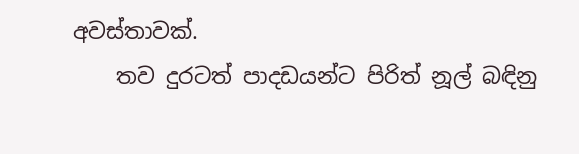අවස්තාවක්.
    තව දුරටත් පාදඩයන්ට පිරිත් නූල් බඳිනු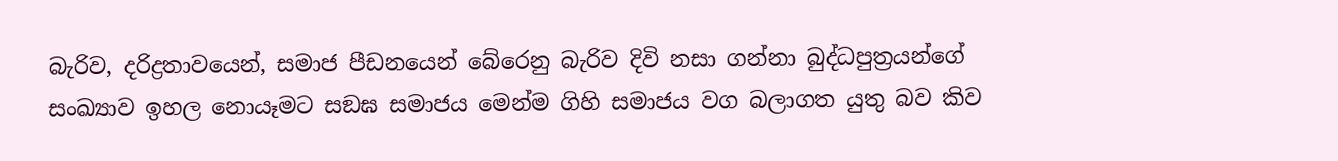බැරිව, දරිද්‍රතාවයෙන්, සමාජ පීඩනයෙන් බේරෙනු බැරිව දිවි නසා ගන්නා බුද්ධපුත්‍රයන්ගේ සංඛ්‍යාව ඉහල නොයෑමට සඞඝ සමාජය මෙන්ම ගිහි සමාජය වග බලාගත යුතු බව කිව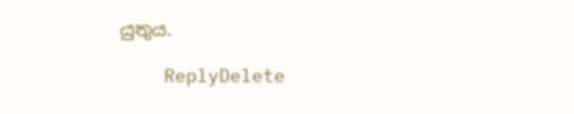යුතුය.

    ReplyDelete